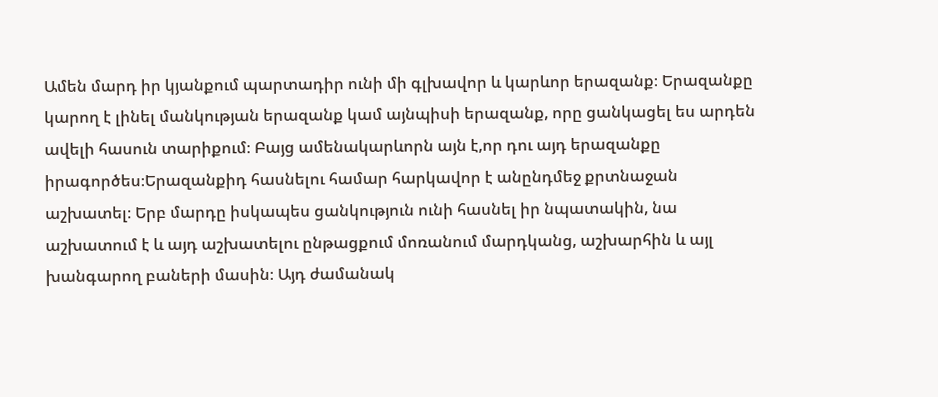Ամեն մարդ իր կյանքում պարտադիր ունի մի գլխավոր և կարևոր երազանք։ Երազանքը կարող է լինել մանկության երազանք կամ այնպիսի երազանք, որը ցանկացել ես արդեն ավելի հասուն տարիքում։ Բայց ամենակարևորն այն է,որ դու այդ երազանքը իրագործես։Երազանքիդ հասնելու համար հարկավոր է անընդմեջ քրտնաջան աշխատել։ Երբ մարդը իսկապես ցանկություն ունի հասնել իր նպատակին, նա աշխատում է և այդ աշխատելու ընթացքում մոռանում մարդկանց, աշխարհին և այլ խանգարող բաների մասին։ Այդ ժամանակ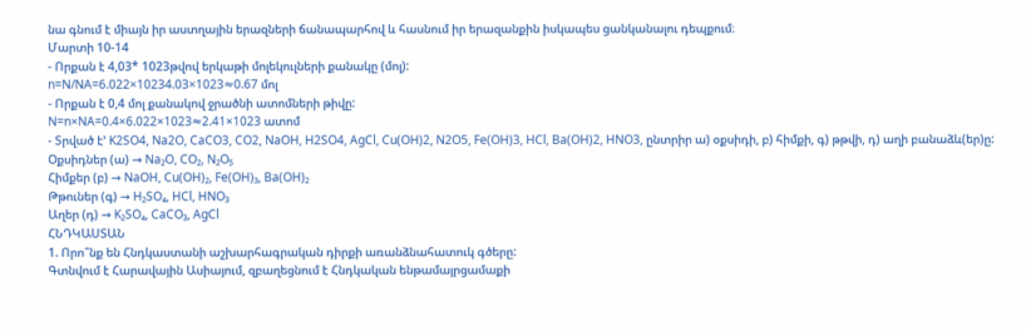նա գնում է միայն իր աստղային երազների ճանապարհով և հասնում իր երազանքին իսկապես ցանկանալու դեպքում։
Մարտի 10-14
- Որքան է 4,03* 1023թվով երկաթի մոլեկուլների քանակը (մոլ):
n=N/NA=6.022×10234.03×1023≈0.67 մոլ
- Որքան է 0,4 մոլ քանակով ջրածնի ատոմների թիվը:
N=n×NA=0.4×6.022×1023≈2.41×1023 ատոմ
- Տրված է’ K2SO4, Na2O, CaCO3, CO2, NaOH, H2SO4, AgCl, Cu(OH)2, N2O5, Fe(OH)3, HCl, Ba(OH)2, HNO3, ընտրիր ա) օքսիդի, բ) հիմքի, գ) թթվի, դ) աղի բանաձև(եր)ը:
Օքսիդներ (ա) → Na₂O, CO₂, N₂O₅
Հիմքեր (բ) → NaOH, Cu(OH)₂, Fe(OH)₃, Ba(OH)₂
Թթուներ (գ) → H₂SO₄, HCl, HNO₃
Աղեր (դ) → K₂SO₄, CaCO₃, AgCl
ՀՆԴԿԱՍՏԱՆ
1. Որո՞նք են Հնդկաստանի աշխարհագրական դիրքի առանձնահատուկ գծերը:
Գտնվում է Հարավային Ասիայում, զբաղեցնում է Հնդկական ենթամայրցամաքի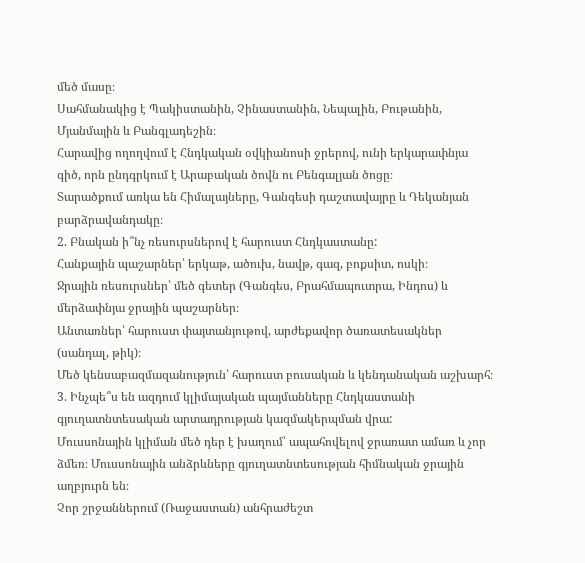մեծ մասը։
Սահմանակից է Պակիստանին, Չինաստանին, Նեպալին, Բութանին, Մյանմային և Բանգլադեշին։
Հարավից ողողվում է Հնդկական օվկիանոսի ջրերով, ունի երկարափնյա գիծ, որն ընդգրկում է Արաբական ծովն ու Բենգալյան ծոցը։
Տարածքում առկա են Հիմալայները, Գանգեսի դաշտավայրը և Դեկանյան բարձրավանդակը։
2. Բնական ի՞նչ ռեսուրսներով է հարուստ Հնդկաստանը:
Հանքային պաշարներ՝ երկաթ, ածուխ, նավթ, գազ, բոքսիտ, ոսկի։
Ջրային ռեսուրսներ՝ մեծ գետեր (Գանգես, Բրահմապուտրա, Ինդոս) և մերձափնյա ջրային պաշարներ։
Անտառներ՝ հարուստ փայտանյութով, արժեքավոր ծառատեսակներ (սանդալ, թիկ)։
Մեծ կենսաբազմազանություն՝ հարուստ բուսական և կենդանական աշխարհ։
3. Ինչպե՞ս են ազդում կլիմայական պայմանները Հնդկաստանի գյուղատնտեսական արտադրության կազմակերպման վրա:
Մուսսոնային կլիման մեծ դեր է խաղում՝ ապահովելով ջրառատ ամառ և չոր ձմեռ։ Մուսսոնային անձրևները գյուղատնտեսության հիմնական ջրային աղբյուրն են։
Չոր շրջաններում (Ռաջաստան) անհրաժեշտ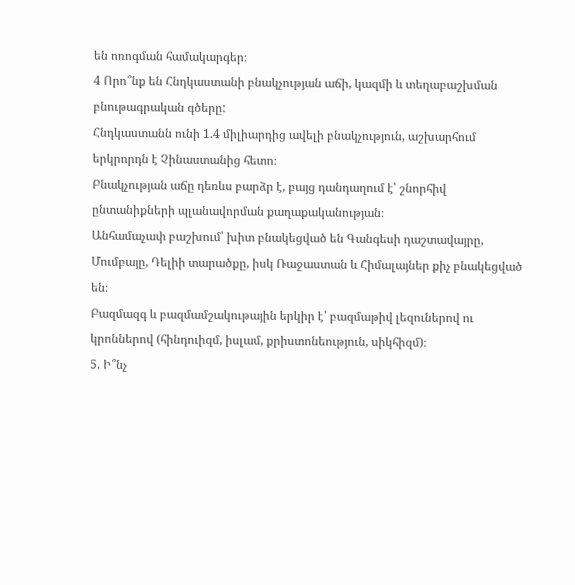են ոռոգման համակարգեր։
4 Որո՞նք են Հնդկաստանի բնակչության աճի, կազմի և տեղաբաշխման բնութագրական գծերը:
Հնդկաստանն ունի 1.4 միլիարդից ավելի բնակչություն, աշխարհում երկրորդն է Չինաստանից հետո։
Բնակչության աճը դեռևս բարձր է, բայց դանդաղում է՝ շնորհիվ ընտանիքների պլանավորման քաղաքականության։
Անհամաչափ բաշխում՝ խիտ բնակեցված են Գանգեսի դաշտավայրը, Մումբայը, Դելիի տարածքը, իսկ Ռաջաստան և Հիմալայներ քիչ բնակեցված են։
Բազմազգ և բազմամշակութային երկիր է՝ բազմաթիվ լեզուներով ու կրոններով (հինդուիզմ, իսլամ, քրիստոնեություն, սիկհիզմ)։
5. Ի՞նչ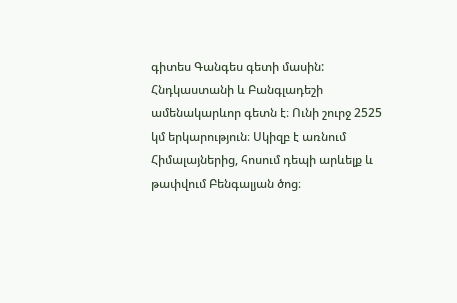գիտես Գանգես գետի մասին:
Հնդկաստանի և Բանգլադեշի ամենակարևոր գետն է։ Ունի շուրջ 2525 կմ երկարություն։ Սկիզբ է առնում Հիմալայներից, հոսում դեպի արևելք և թափվում Բենգալյան ծոց։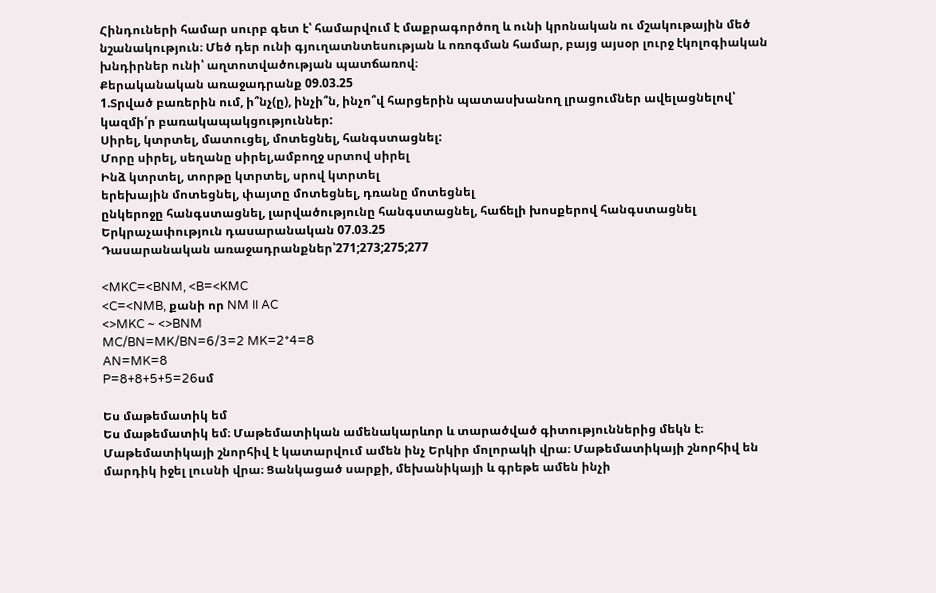Հինդուների համար սուրբ գետ է՝ համարվում է մաքրագործող և ունի կրոնական ու մշակութային մեծ նշանակություն։ Մեծ դեր ունի գյուղատնտեսության և ոռոգման համար, բայց այսօր լուրջ էկոլոգիական խնդիրներ ունի՝ աղտոտվածության պատճառով։
Քերականական առաջադրանք 09.03.25
1.Տրված բառերին ում, ի՞նչ(ը), ինչի՞ն, ինչո՞վ հարցերին պատասխանող լրացումներ ավելացնելով՝ կազմի՛ր բառակապակցություններ:
Սիրել, կտրտել, մատուցել, մոտեցնել, հանգստացնել:
Մորը սիրել, սեղանը սիրել,ամբողջ սրտով սիրել
Ինձ կտրտել, տորթը կտրտել, սրով կտրտել
երեխային մոտեցնել, փայտը մոտեցնել, դռանը մոտեցնել
ընկերոջը հանգստացնել, լարվածությունը հանգստացնել, հաճելի խոսքերով հանգստացնել
Երկրաչափություն դասարանական 07.03.25
Դասարանական առաջադրանքներ՝271;273;275;277

<MKC=<BNM, <B=<KMC
<C=<NMB, քանի որ NM II AC
<>MKC ~ <>BNM
MC/BN=MK/BN=6/3=2 MK=2*4=8
AN=MK=8
P=8+8+5+5=26սմ

Ես մաթեմատիկ եմ
Ես մաթեմատիկ եմ։ Մաթեմատիկան ամենակարևոր և տարածված գիտություններից մեկն է։ Մաթեմատիկայի շնորհիվ է կատարվում ամեն ինչ Երկիր մոլորակի վրա։ Մաթեմատիկայի շնորհիվ են մարդիկ իջել լուսնի վրա։ Ցանկացած սարքի, մեխանիկայի և գրեթե ամեն ինչի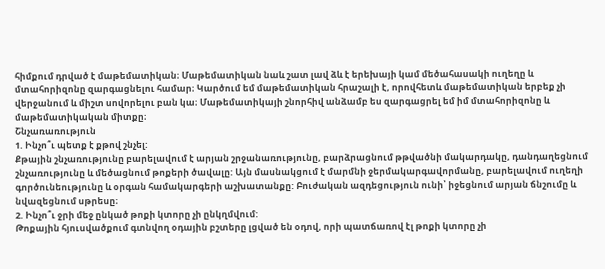հիմքում դրված է մաթեմատիկան։ Մաթեմատիկան նաև շատ լավ ձև է երեխայի կամ մեծահասակի ուղեղը և մտահորիզոնը զարգացնելու համար։ Կարծում եմ մաթեմատիկան հրաշալի է, որովհետև մաթեմատիկան երբեք չի վերջանում և միշտ սովորելու բան կա։ Մաթեմատիկայի շնորհիվ անձամբ ես զարգացրել եմ իմ մտահորիզոնը և մաթեմատիկական միտքը։
Շնչառառություն
1. Ինչո՞ւ պետք է քթով շնչել:
Քթային շնչառությունը բարելավում է արյան շրջանառությունը, բարձրացնում թթվածնի մակարդակը, դանդաղեցնում շնչառությունը և մեծացնում թոքերի ծավալը: Այն մասնակցում է մարմնի ջերմակարգավորմանը, բարելավում ուղեղի գործունեությունը և օրգան համակարգերի աշխատանքը: Բուժական ազդեցություն ունի՝ իջեցնում արյան ճնշումը և նվազեցնում սթրեսը։
2. Ինչո՞ւ ջրի մեջ ընկած թոքի կտորը չի ընկղմվում:
Թոքային հյուսվածքում գտնվող օդային բշտերը լցված են օդով, որի պատճառով էլ թոքի կտորը չի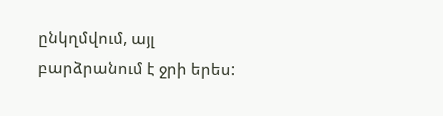ընկղմվում, այլ բարձրանում է ջրի երես: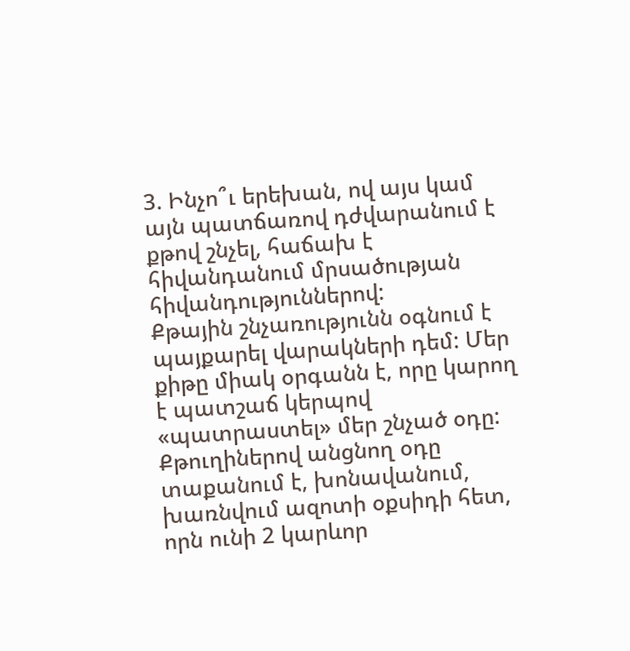3. Ինչո՞ւ երեխան, ով այս կամ այն պատճառով դժվարանում է քթով շնչել, հաճախ է հիվանդանում մրսածության հիվանդություններով:
Քթային շնչառությունն օգնում է պայքարել վարակների դեմ: Մեր քիթը միակ օրգանն է, որը կարող է պատշաճ կերպով «պատրաստել» մեր շնչած օդը: Քթուղիներով անցնող օդը տաքանում է, խոնավանում, խառնվում ազոտի օքսիդի հետ, որն ունի 2 կարևոր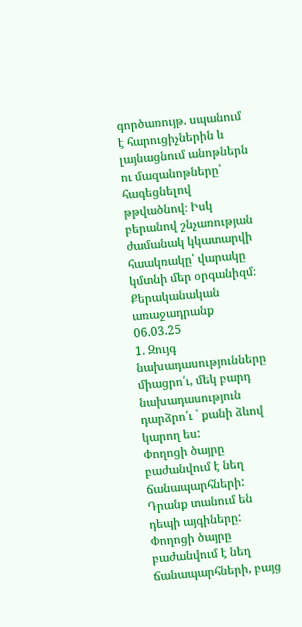գործառույթ. սպանում է հարուցիչներին և լայնացնում անոթներն ու մազանոթները՝ հագեցնելով թթվածնով։ Իսկ բերանով շնչառության ժամանակ կկատարվի հաակռակը՝ վարակը կմտնի մեր օրգանիզմ։
Քերականական առաջադրանք 06.03.25
1. Զույգ նախադասությունները միացրո՛ւ, մեկ բարդ նախադասություն դարձրո՛ւ ` քանի ձևով կարող ես:
Փողոցի ծայրը բաժանվում է նեղ ճանապարհների: Դրանք տանում են դեպի այգիները:
Փողոցի ծայրը բաժանվում է նեղ ճանապարհների, բայց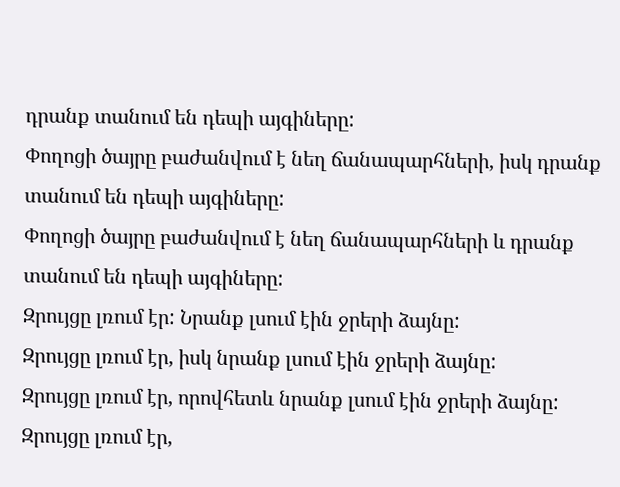դրանք տանում են դեպի այգիները:
Փողոցի ծայրը բաժանվում է նեղ ճանապարհների, իսկ դրանք տանում են դեպի այգիները:
Փողոցի ծայրը բաժանվում է նեղ ճանապարհների և դրանք տանում են դեպի այգիները:
Զրույցը լռում էր: Նրանք լսում էին ջրերի ձայնը:
Զրույցը լռում էր, իսկ նրանք լսում էին ջրերի ձայնը:
Զրույցը լռում էր, որովհետև նրանք լսում էին ջրերի ձայնը:
Զրույցը լռում էր,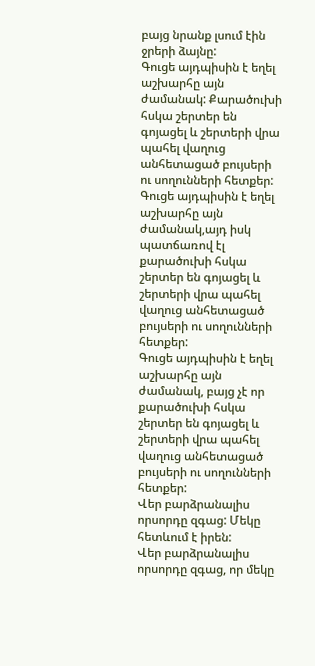բայց նրանք լսում էին ջրերի ձայնը:
Գուցե այդպիսին է եղել աշխարհը այն ժամանակ: Քարածուխի հսկա շերտեր են գոյացել և շերտերի վրա պահել վաղուց անհետացած բույսերի ու սողունների հետքեր:
Գուցե այդպիսին է եղել աշխարհը այն ժամանակ,այդ իսկ պատճառով էլ քարածուխի հսկա շերտեր են գոյացել և շերտերի վրա պահել վաղուց անհետացած բույսերի ու սողունների հետքեր:
Գուցե այդպիսին է եղել աշխարհը այն ժամանակ, բայց չէ որ քարածուխի հսկա շերտեր են գոյացել և շերտերի վրա պահել վաղուց անհետացած բույսերի ու սողունների հետքեր:
Վեր բարձրանալիս որսորդը զգաց: Մեկը հետևում է իրեն:
Վեր բարձրանալիս որսորդը զգաց, որ մեկը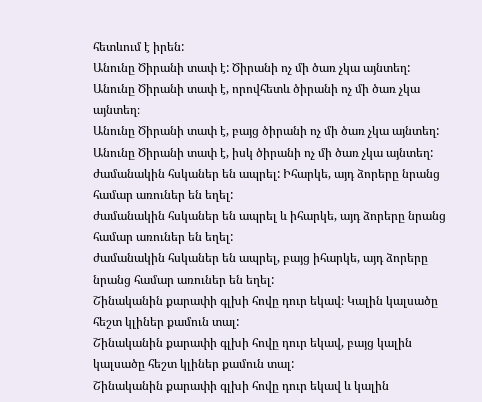հետևում է իրեն:
Անունը Ծիրանի տափ է: Ծիրանի ոչ մի ծառ չկա այնտեղ:
Անունը Ծիրանի տափ է, որովհետև ծիրանի ոչ մի ծառ չկա այնտեղ։
Անունը Ծիրանի տափ է, բայց ծիրանի ոչ մի ծառ չկա այնտեղ:
Անունը Ծիրանի տափ է, իսկ ծիրանի ոչ մի ծառ չկա այնտեղ:
ժամանակին հսկաներ են ապրել: Իհարկե, այդ ձորերը նրանց համար առուներ են եղել:
ժամանակին հսկաներ են ապրել և իհարկե, այդ ձորերը նրանց համար առուներ են եղել:
ժամանակին հսկաներ են ապրել, բայց իհարկե, այդ ձորերը նրանց համար առուներ են եղել:
Շինականին քարափի գլխի հովը դուր եկավ։ Կալին կալսածը հեշտ կլիներ քամուն տալ:
Շինականին քարափի գլխի հովը դուր եկավ, բայց կալին կալսածը հեշտ կլիներ քամուն տալ:
Շինականին քարափի գլխի հովը դուր եկավ և կալին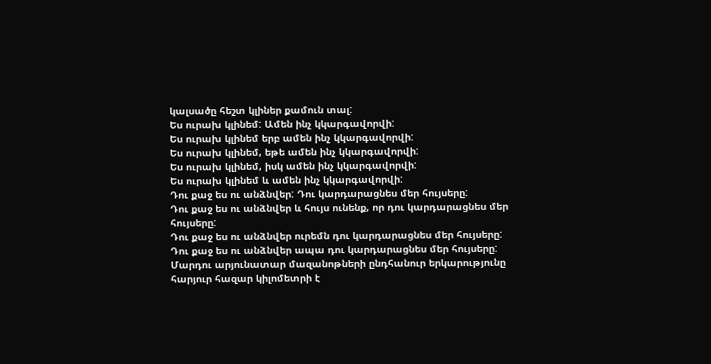կալսածը հեշտ կլիներ քամուն տալ:
Ես ուրախ կլինեմ: Ամեն ինչ կկարգավորվի:
Ես ուրախ կլինեմ երբ ամեն ինչ կկարգավորվի:
Ես ուրախ կլինեմ, եթե ամեն ինչ կկարգավորվի:
Ես ուրախ կլինեմ, իսկ ամեն ինչ կկարգավորվի:
Ես ուրախ կլինեմ և ամեն ինչ կկարգավորվի:
Դու քաջ ես ու անձնվեր: Դու կարդարացնես մեր հույսերը:
Դու քաջ ես ու անձնվեր և հույս ունենք, որ դու կարդարացնես մեր հույսերը:
Դու քաջ ես ու անձնվեր ուրեմն դու կարդարացնես մեր հույսերը:
Դու քաջ ես ու անձնվեր ապա դու կարդարացնես մեր հույսերը:
Մարդու արյունատար մազանոթների ընդհանուր երկարությունը հարյուր հազար կիլոմետրի է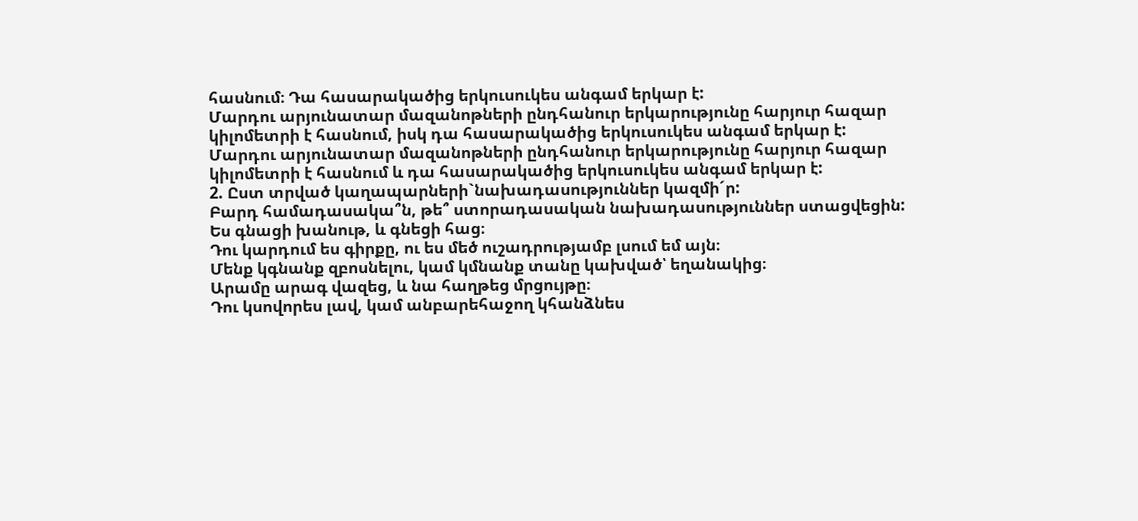հասնում։ Դա հասարակածից երկուսուկես անգամ երկար է:
Մարդու արյունատար մազանոթների ընդհանուր երկարությունը հարյուր հազար կիլոմետրի է հասնում, իսկ դա հասարակածից երկուսուկես անգամ երկար է:
Մարդու արյունատար մազանոթների ընդհանուր երկարությունը հարյուր հազար կիլոմետրի է հասնում և դա հասարակածից երկուսուկես անգամ երկար է:
2. Ըստ տրված կաղապարների`նախադասություններ կազմի´ր:
Բարդ համադասակա՞ն, թե՞ ստորադասական նախադասություններ ստացվեցին:
Ես գնացի խանութ, և գնեցի հաց։
Դու կարդում ես գիրքը, ու ես մեծ ուշադրությամբ լսում եմ այն։
Մենք կգնանք զբոսնելու, կամ կմնանք տանը կախված՝ եղանակից։
Արամը արագ վազեց, և նա հաղթեց մրցույթը։
Դու կսովորես լավ, կամ անբարեհաջող կհանձնես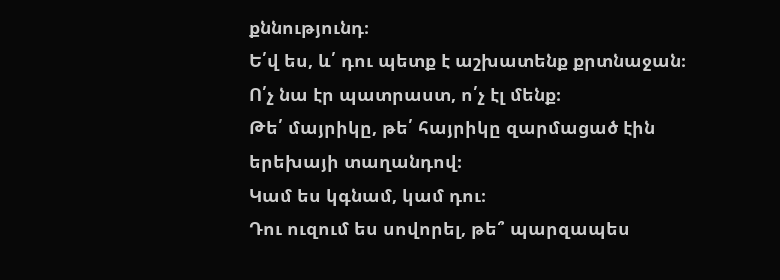քննությունդ։
Ե՛վ ես, և՛ դու պետք է աշխատենք քրտնաջան։
Ո՛չ նա էր պատրաստ, ո՛չ էլ մենք։
Թե՛ մայրիկը, թե՛ հայրիկը զարմացած էին երեխայի տաղանդով։
Կամ ես կգնամ, կամ դու։
Դու ուզում ես սովորել, թե՞ պարզապես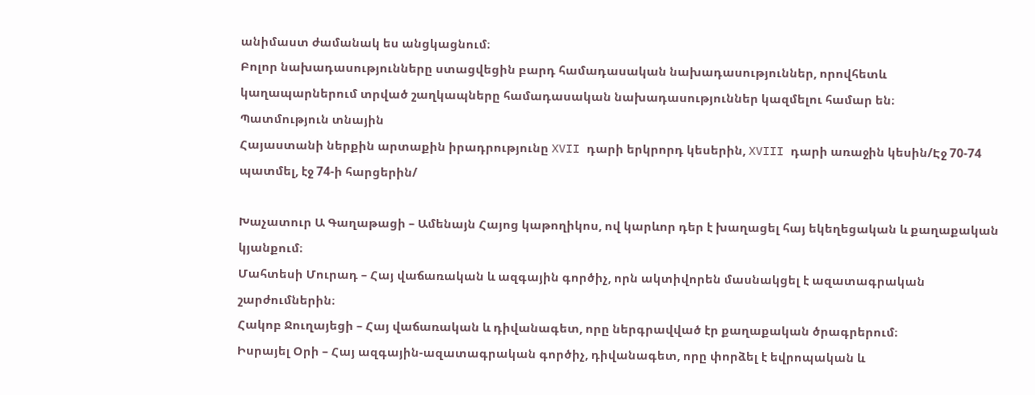անիմաստ ժամանակ ես անցկացնում։
Բոլոր նախադասությունները ստացվեցին բարդ համադասական նախադասություններ, որովհետև կաղապարներում տրված շաղկապները համադասական նախադասություններ կազմելու համար են։
Պատմություն տնային
Հայաստանի ներքին արտաքին իրադրությունը XVII դարի երկրորդ կեսերին, XVIII դարի առաջին կեսին/Էջ 70-74 պատմել, էջ 74-ի հարցերին/

Խաչատուր Ա Գաղաթացի – Ամենայն Հայոց կաթողիկոս, ով կարևոր դեր է խաղացել հայ եկեղեցական և քաղաքական կյանքում։
Մահտեսի Մուրադ – Հայ վաճառական և ազգային գործիչ, որն ակտիվորեն մասնակցել է ազատագրական շարժումներին։
Հակոբ Ջուղայեցի – Հայ վաճառական և դիվանագետ, որը ներգրավված էր քաղաքական ծրագրերում։
Իսրայել Օրի – Հայ ազգային-ազատագրական գործիչ, դիվանագետ, որը փորձել է եվրոպական և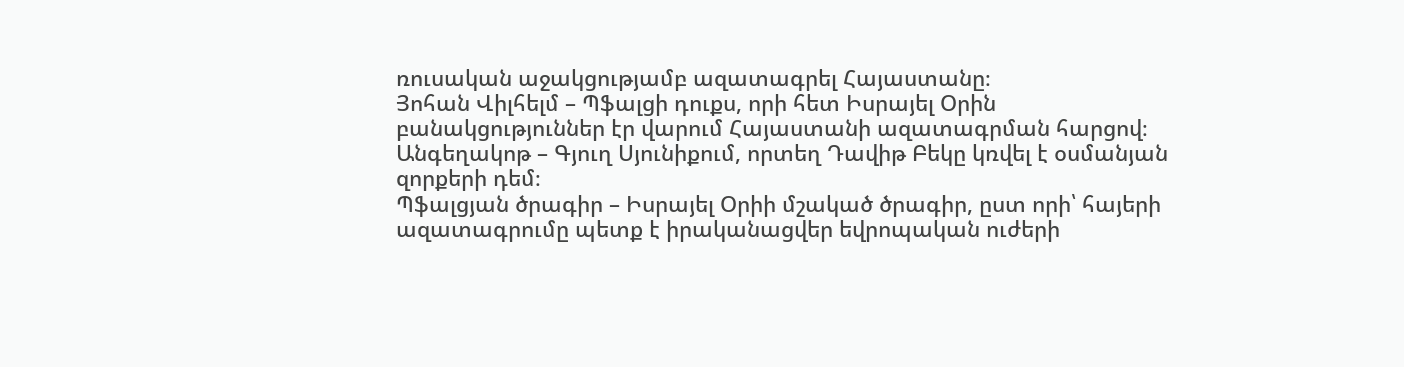ռուսական աջակցությամբ ազատագրել Հայաստանը։
Յոհան Վիլհելմ – Պֆալցի դուքս, որի հետ Իսրայել Օրին բանակցություններ էր վարում Հայաստանի ազատագրման հարցով։
Անգեղակոթ – Գյուղ Սյունիքում, որտեղ Դավիթ Բեկը կռվել է օսմանյան զորքերի դեմ։
Պֆալցյան ծրագիր – Իսրայել Օրիի մշակած ծրագիր, ըստ որի՝ հայերի ազատագրումը պետք է իրականացվեր եվրոպական ուժերի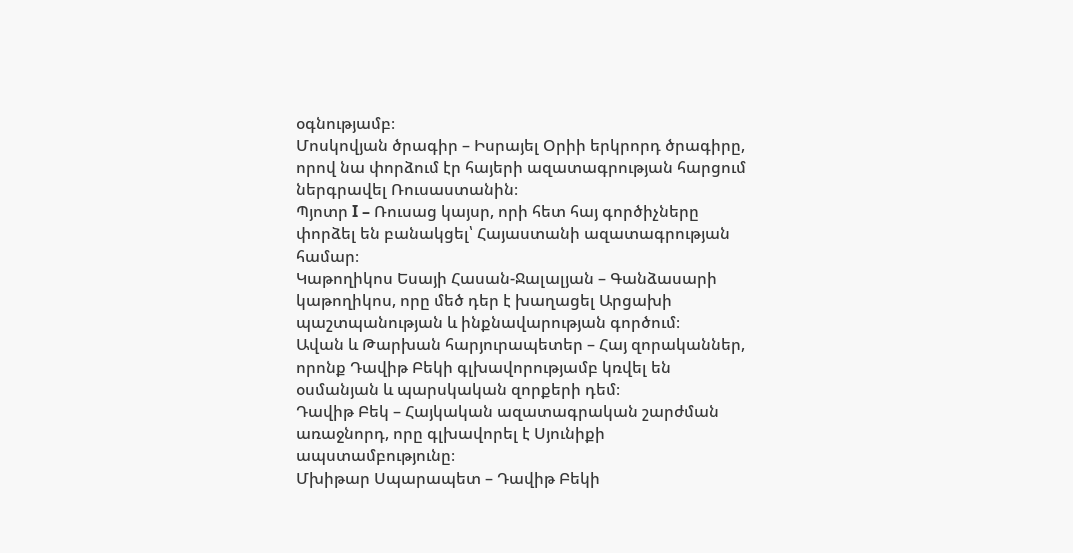օգնությամբ։
Մոսկովյան ծրագիր – Իսրայել Օրիի երկրորդ ծրագիրը, որով նա փորձում էր հայերի ազատագրության հարցում ներգրավել Ռուսաստանին։
Պյոտր I – Ռուսաց կայսր, որի հետ հայ գործիչները փորձել են բանակցել՝ Հայաստանի ազատագրության համար։
Կաթողիկոս Եսայի Հասան-Ջալալյան – Գանձասարի կաթողիկոս, որը մեծ դեր է խաղացել Արցախի պաշտպանության և ինքնավարության գործում։
Ավան և Թարխան հարյուրապետեր – Հայ զորականներ, որոնք Դավիթ Բեկի գլխավորությամբ կռվել են օսմանյան և պարսկական զորքերի դեմ։
Դավիթ Բեկ – Հայկական ազատագրական շարժման առաջնորդ, որը գլխավորել է Սյունիքի ապստամբությունը։
Մխիթար Սպարապետ – Դավիթ Բեկի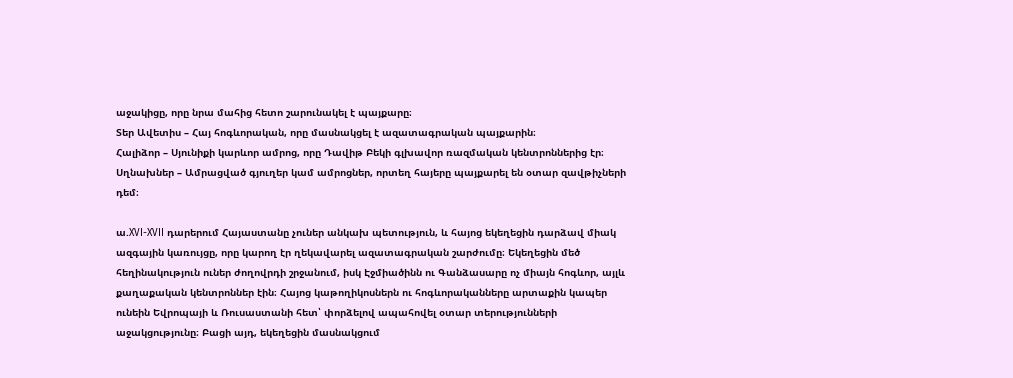աջակիցը, որը նրա մահից հետո շարունակել է պայքարը։
Տեր Ավետիս – Հայ հոգևորական, որը մասնակցել է ազատագրական պայքարին։
Հալիձոր – Սյունիքի կարևոր ամրոց, որը Դավիթ Բեկի գլխավոր ռազմական կենտրոններից էր։
Սղնախներ – Ամրացված գյուղեր կամ ամրոցներ, որտեղ հայերը պայքարել են օտար զավթիչների դեմ։

ա.XVI-XVII դարերում Հայաստանը չուներ անկախ պետություն, և հայոց եկեղեցին դարձավ միակ ազգային կառույցը, որը կարող էր ղեկավարել ազատագրական շարժումը։ Եկեղեցին մեծ հեղինակություն ուներ ժողովրդի շրջանում, իսկ Էջմիածինն ու Գանձասարը ոչ միայն հոգևոր, այլև քաղաքական կենտրոններ էին։ Հայոց կաթողիկոսներն ու հոգևորականները արտաքին կապեր ունեին Եվրոպայի և Ռուսաստանի հետ՝ փորձելով ապահովել օտար տերությունների աջակցությունը։ Բացի այդ, եկեղեցին մասնակցում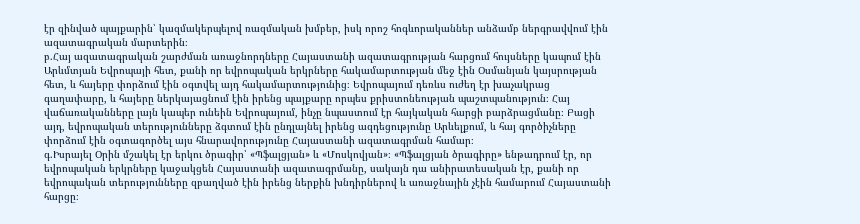էր զինված պայքարին՝ կազմակերպելով ռազմական խմբեր, իսկ որոշ հոգևորականներ անձամբ ներգրավվում էին ազատագրական մարտերին։
բ.Հայ ազատագրական շարժման առաջնորդները Հայաստանի ազատագրության հարցում հույսները կապում էին Արևմտյան Եվրոպայի հետ, քանի որ եվրոպական երկրները հակամարտության մեջ էին Օսմանյան կայսրության հետ, և հայերը փորձում էին օգտվել այդ հակամարտությունից։ Եվրոպայում դեռևս ուժեղ էր խաչակրաց գաղափարը, և հայերը ներկայացնում էին իրենց պայքարը որպես քրիստոնեության պաշտպանություն։ Հայ վաճառականները լայն կապեր ունեին Եվրոպայում, ինչը նպաստում էր հայկական հարցի բարձրացմանը։ Բացի այդ, եվրոպական տերությունները ձգտում էին ընդլայնել իրենց ազդեցությունը Արևելքում, և հայ գործիչները փորձում էին օգտագործել այս հնարավորությունը Հայաստանի ազատագրման համար։
գ.Իսրայել Օրին մշակել էր երկու ծրագիր՝ «Պֆալցյան» և «Մոսկովյան»։ «Պֆալցյան ծրագիրը» ենթադրում էր, որ եվրոպական երկրները կաջակցեն Հայաստանի ազատագրմանը, սակայն դա անիրատեսական էր, քանի որ եվրոպական տերությունները զբաղված էին իրենց ներքին խնդիրներով և առաջնային չէին համարում Հայաստանի հարցը։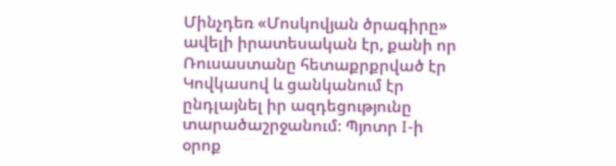Մինչդեռ «Մոսկովյան ծրագիրը» ավելի իրատեսական էր, քանի որ Ռուսաստանը հետաքրքրված էր Կովկասով և ցանկանում էր ընդլայնել իր ազդեցությունը տարածաշրջանում։ Պյոտր I-ի օրոք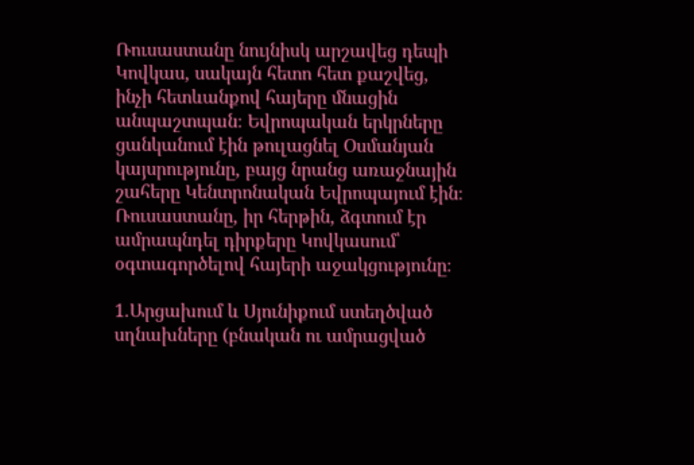Ռուսաստանը նույնիսկ արշավեց դեպի Կովկաս, սակայն հետո հետ քաշվեց, ինչի հետևանքով հայերը մնացին անպաշտպան։ Եվրոպական երկրները ցանկանում էին թուլացնել Օսմանյան կայսրությունը, բայց նրանց առաջնային շահերը Կենտրոնական Եվրոպայում էին։ Ռուսաստանը, իր հերթին, ձգտում էր ամրապնդել դիրքերը Կովկասում՝ օգտագործելով հայերի աջակցությունը։

1.Արցախում և Սյունիքում ստեղծված սղնախները (բնական ու ամրացված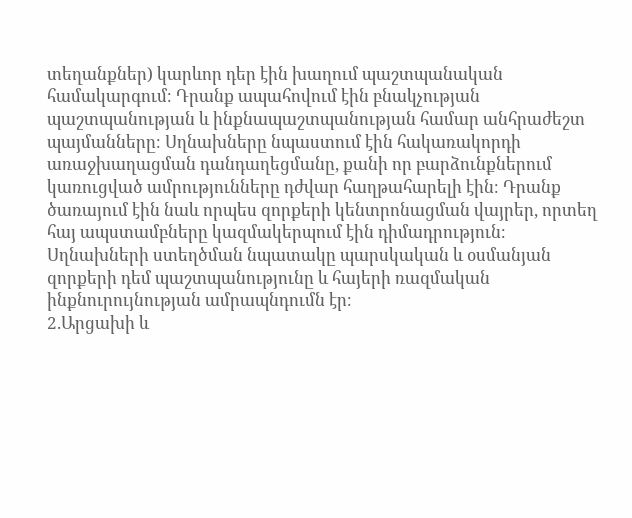տեղանքներ) կարևոր դեր էին խաղում պաշտպանական համակարգում։ Դրանք ապահովում էին բնակչության պաշտպանության և ինքնապաշտպանության համար անհրաժեշտ պայմանները։ Սղնախները նպաստում էին հակառակորդի առաջխաղացման դանդաղեցմանը, քանի որ բարձունքներում կառուցված ամրությունները դժվար հաղթահարելի էին։ Դրանք ծառայում էին նաև որպես զորքերի կենտրոնացման վայրեր, որտեղ հայ ապստամբները կազմակերպում էին դիմադրություն։ Սղնախների ստեղծման նպատակը պարսկական և օսմանյան զորքերի դեմ պաշտպանությունը և հայերի ռազմական ինքնուրույնության ամրապնդումն էր։
2.Արցախի և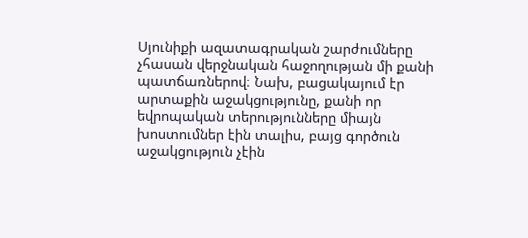Սյունիքի ազատագրական շարժումները չհասան վերջնական հաջողության մի քանի պատճառներով։ Նախ, բացակայում էր արտաքին աջակցությունը, քանի որ եվրոպական տերությունները միայն խոստումներ էին տալիս, բայց գործուն աջակցություն չէին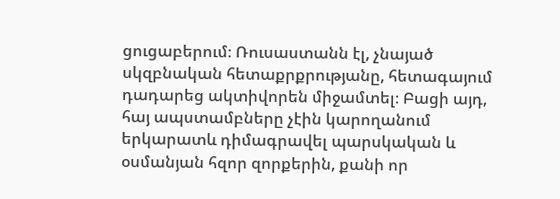ցուցաբերում։ Ռուսաստանն էլ, չնայած սկզբնական հետաքրքրությանը, հետագայում դադարեց ակտիվորեն միջամտել։ Բացի այդ, հայ ապստամբները չէին կարողանում երկարատև դիմագրավել պարսկական և օսմանյան հզոր զորքերին, քանի որ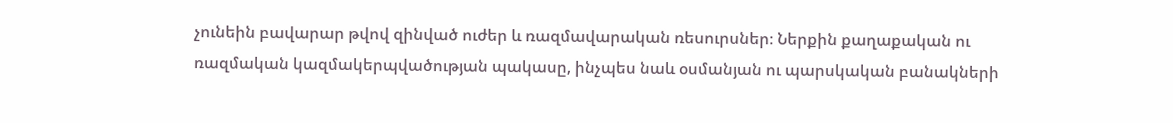չունեին բավարար թվով զինված ուժեր և ռազմավարական ռեսուրսներ։ Ներքին քաղաքական ու ռազմական կազմակերպվածության պակասը, ինչպես նաև օսմանյան ու պարսկական բանակների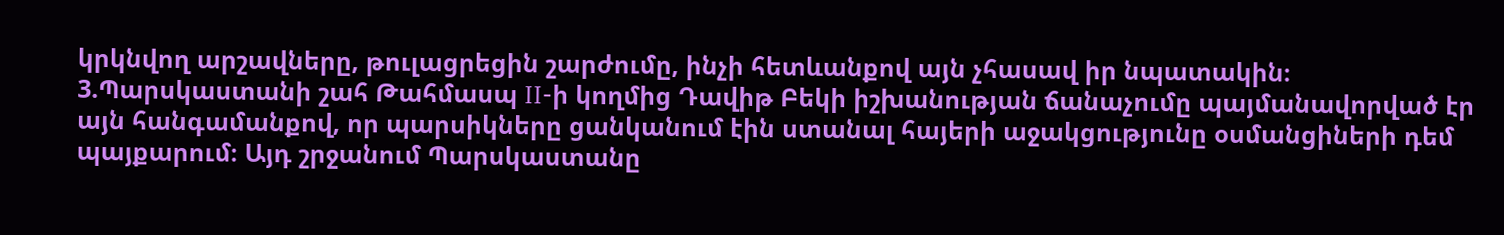կրկնվող արշավները, թուլացրեցին շարժումը, ինչի հետևանքով այն չհասավ իր նպատակին։
3.Պարսկաստանի շահ Թահմասպ II-ի կողմից Դավիթ Բեկի իշխանության ճանաչումը պայմանավորված էր այն հանգամանքով, որ պարսիկները ցանկանում էին ստանալ հայերի աջակցությունը օսմանցիների դեմ պայքարում։ Այդ շրջանում Պարսկաստանը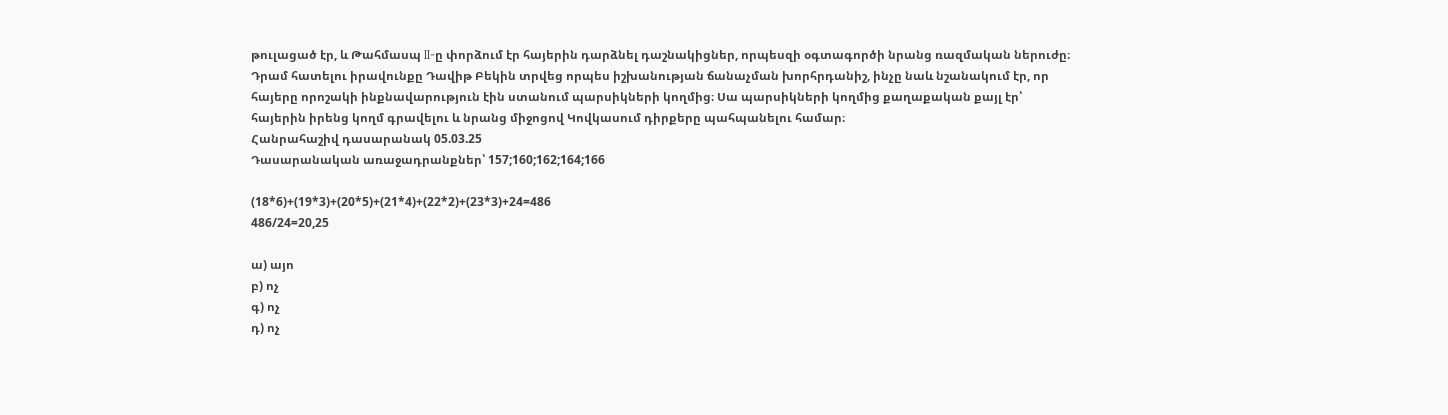թուլացած էր, և Թահմասպ II-ը փորձում էր հայերին դարձնել դաշնակիցներ, որպեսզի օգտագործի նրանց ռազմական ներուժը։ Դրամ հատելու իրավունքը Դավիթ Բեկին տրվեց որպես իշխանության ճանաչման խորհրդանիշ, ինչը նաև նշանակում էր, որ հայերը որոշակի ինքնավարություն էին ստանում պարսիկների կողմից։ Սա պարսիկների կողմից քաղաքական քայլ էր՝ հայերին իրենց կողմ գրավելու և նրանց միջոցով Կովկասում դիրքերը պահպանելու համար։
Հանրահաշիվ դասարանակ 05.03.25
Դասարանական առաջադրանքներ՝ 157;160;162;164;166

(18*6)+(19*3)+(20*5)+(21*4)+(22*2)+(23*3)+24=486
486/24=20,25

ա) այո
բ) ոչ
գ) ոչ
դ) ոչ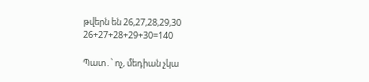թվերն են 26,27,28,29,30
26+27+28+29+30=140

Պատ․՝ ոչ, մեդիան չկա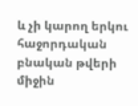և չի կարող երկու հաջորդական բնական թվերի միջին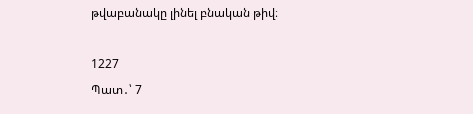թվաբանակը լինել բնական թիվ։

1227
Պատ․՝ 7